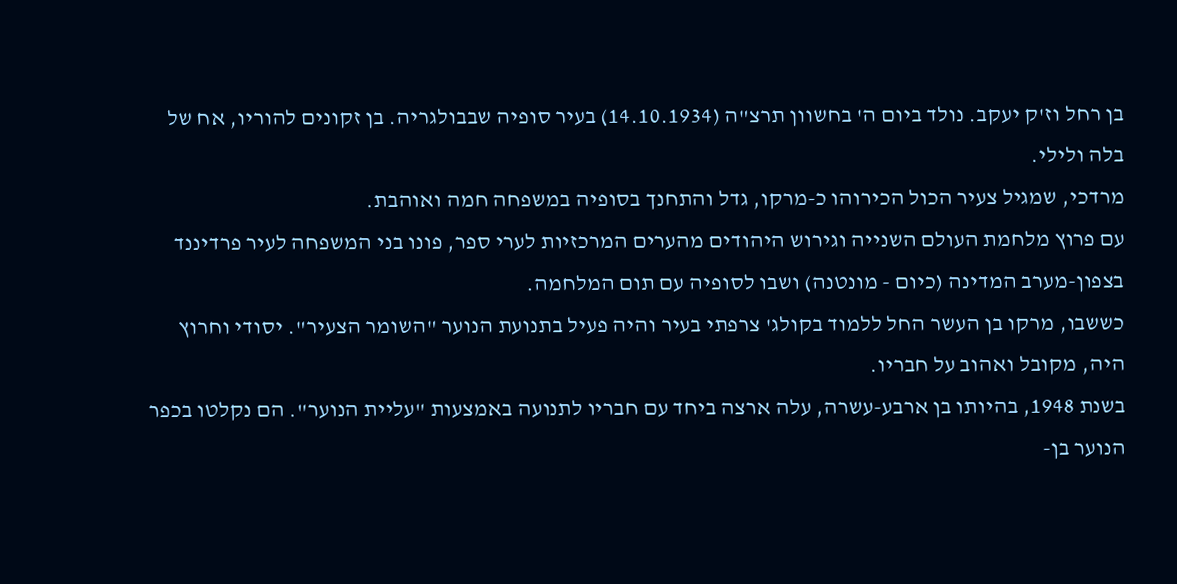בן רחל וז'ק יעקב. נולד ביום ה' בחשוון תרצ"ה (14.10.1934) בעיר סופיה שבבולגריה. בן זקונים להוריו, אח של בלה ולילי.
מרדכי, שמגיל צעיר הכול הכירוהו כ-מרקו, גדל והתחנך בסופיה במשפחה חמה ואוהבת.
עם פרוץ מלחמת העולם השנייה וגירוש היהודים מהערים המרכזיות לערי ספר, פונו בני המשפחה לעיר פרדיננד בצפון-מערב המדינה (כיום - מונטנה) ושבו לסופיה עם תום המלחמה.
כששבו, מרקו בן העשר החל ללמוד בקולג' צרפתי בעיר והיה פעיל בתנועת הנוער "השומר הצעיר". יסודי וחרוץ היה, מקובל ואהוב על חבריו.
בשנת 1948, בהיותו בן ארבע-עשרה, עלה ארצה ביחד עם חבריו לתנועה באמצעות "עליית הנוער". הם נקלטו בכפר הנוער בן-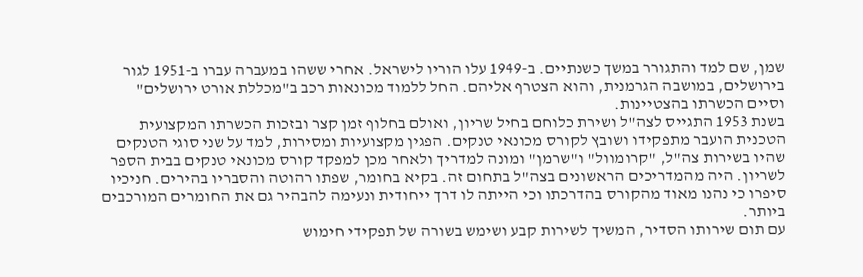שמן, שם למד והתגורר במשך כשנתיים. ב-1949 עלו הוריו לישראל. אחרי ששהו במעברה עברו ב-1951 לגור בירושלים, במושבה הגרמנית, והוא הצטרף אליהם. החל ללמוד מכונאות רכב ב"מכללת אורט ירושלים" וסיים הכשרתו בהצטיינות.
בשנת 1953 התגייס לצה"ל ושירת כלוחם בחיל שריון, ואולם בחלוף זמן קצר ובזכות הכשרתו המקצועית הטכנית הועבר מתפקידו ושובץ לקורס מכונאי טנקים. הפגין מקצועיות ומסירות, למד על שני סוגי הטנקים שהיו בשירות צה"ל, "קרומוול" ו"שרמן" ומונה למדריך ולאחר מכן למפקד קורס מכונאי טנקים בבית הספר לשריון. היה מהמדריכים הראשונים בצה"ל בתחום זה. בקיא בחומר, שפתו רהוטה והסבריו בהירים. חניכיו סיפרו כי נהנו מאוד מהקורס בהדרכתו וכי הייתה לו דרך ייחודית ונעימה להבהיר גם את החומרים המורכבים ביותר.
עם תום שירותו הסדיר, המשיך לשירות קבע ושימש בשורה של תפקידי חימוש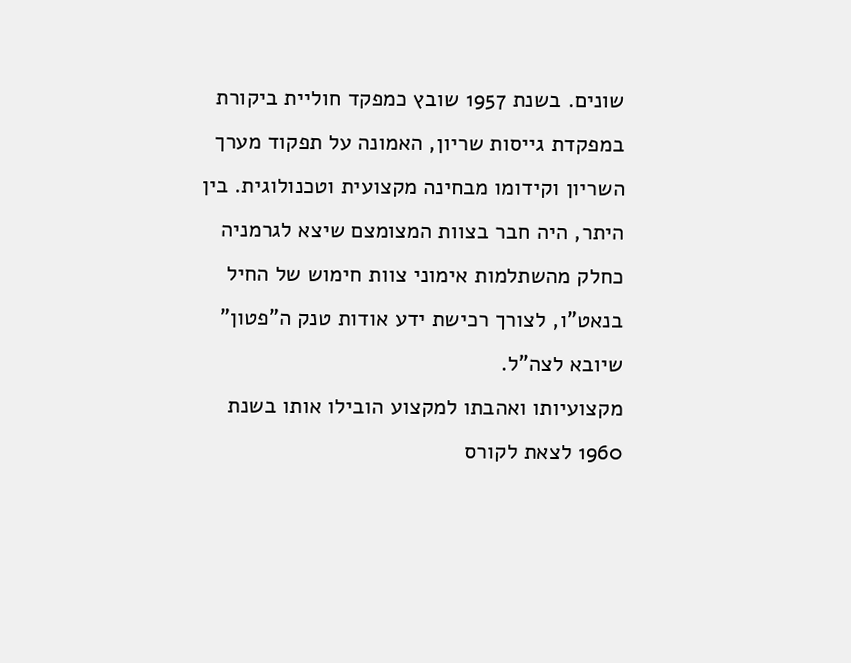שונים. בשנת 1957 שובץ כמפקד חוליית ביקורת במפקדת גייסות שריון, האמונה על תפקוד מערך השריון וקידומו מבחינה מקצועית וטכנולוגית. בין היתר, היה חבר בצוות המצומצם שיצא לגרמניה כחלק מהשתלמות אימוני צוות חימוש של החיל בנאט"ו, לצורך רכישת ידע אודות טנק ה"פטון" שיובא לצה"ל.
מקצועיותו ואהבתו למקצוע הובילו אותו בשנת 1960 לצאת לקורס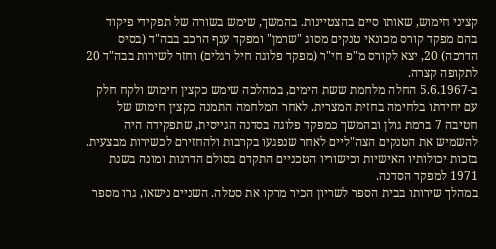קציני חימוש, שאותו סיים בהצטיינות. בהמשך, שימש בשורה של תפקידי פיקוד בהם מפקד קורס מכונאי טנקים מסוג "שרמן" ומפקד ענף הרכב בבה"ד (בסיס הדרכה) 20, יצא לקורס מ"פ חי"ר (מפקד פלוגה חיל רגלים) וחזר לשירות בבה"ד 20 לתקופה קצרה.
ב-5.6.1967 החלה מלחמת ששת הימים, במהלכה שימש כקצין חימוש ולקח חלק עם יחידתו בלחימה בחזית המצרית. לאחר המלחמה התמנה כקצין חימוש של חטיבה 7 ברמת גולן ובהמשך כמפקד פלוגה בסדנה הגייסית, שתפקידה היה להשמיש את הטנקים הצה"ליים לאחר שנפגעו בקרבות ולהחזירם לכשירות מבצעית. בזכות יכולותיו האישיות וכישוריו הטכניים התקדם בסולם הדרגות ומונה בשנת 1971 למפקד הסדנה.
במהלך שירותו בבית הספר לשריון הכיר מרקו את סטלה. השניים נישאו, גרו מספר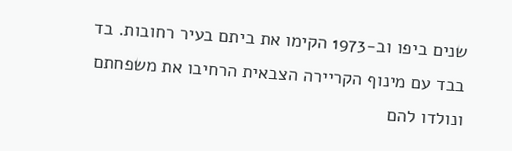שנים ביפו וב-1973 הקימו את ביתם בעיר רחובות. בד בבד עם מינוף הקריירה הצבאית הרחיבו את משפחתם ונולדו להם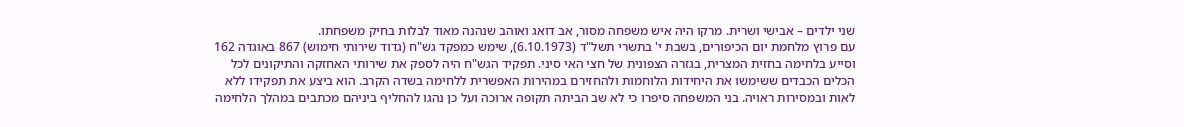שני ילדים – אבישי ושרית. מרקו היה איש משפחה מסור, אב דואג ואוהב שנהנה מאוד לבלות בחיק משפחתו.
עם פרוץ מלחמת יום הכיפורים, בשבת י' בתשרי תשל"ד (6.10.1973), שימש כמפקד גש"ח (גדוד שירותי חימוש) 867 באוגדה 162 וסייע בלחימה בחזית המצרית, בגזרה הצפונית של חצי האי סיני. תפקיד הגש"ח היה לספק את שירותי האחזקה והתיקונים לכל הכלים הכבדים ששימשו את היחידות הלוחמות ולהחזירם במהירות האפשרית ללחימה בשדה הקרב. הוא ביצע את תפקידו ללא לאות ובמסירות ראויה. בני המשפחה סיפרו כי לא שב הביתה תקופה ארוכה ועל כן נהגו להחליף ביניהם מכתבים במהלך הלחימה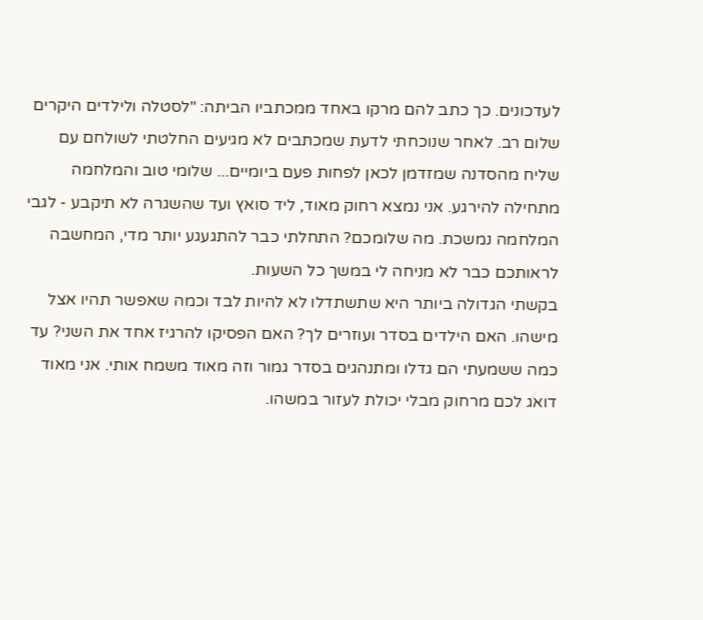לעדכונים. כך כתב להם מרקו באחד ממכתביו הביתה: "לסטלה ולילדים היקרים שלום רב. לאחר שנוכחתי לדעת שמכתבים לא מגיעים החלטתי לשולחם עם שליח מהסדנה שמזדמן לכאן לפחות פעם ביומיים... שלומי טוב והמלחמה מתחילה להירגע. אני נמצא רחוק מאוד, ליד סואץ ועד שהשגרה לא תיקבע - לגבי המלחמה נמשכת. מה שלומכם? התחלתי כבר להתגעגע יותר מדי, המחשבה לראותכם כבר לא מניחה לי במשך כל השעות.
בקשתי הגדולה ביותר היא שתשתדלו לא להיות לבד וכמה שאפשר תהיו אצל מישהו. האם הילדים בסדר ועוזרים לך? האם הפסיקו להרגיז אחד את השני? עד כמה ששמעתי הם גדלו ומתנהגים בסדר גמור וזה מאוד משמח אותי. אני מאוד דואג לכם מרחוק מבלי יכולת לעזור במשהו.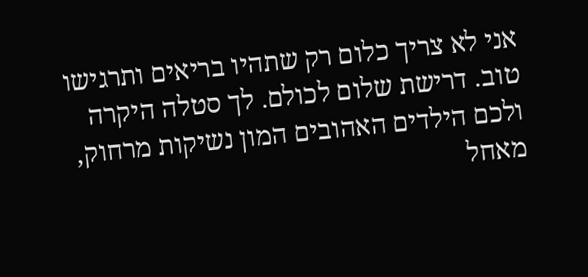אני לא צריך כלום רק שתהיו בריאים ותרגישו טוב. דרישת שלום לכולם. לך סטלה היקרה ולכם הילדים האהובים המון נשיקות מרחוק, מאחל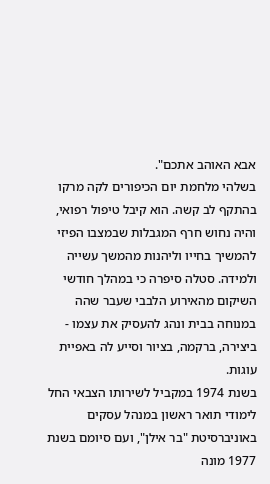אבא האוהב אתכם".
בשלהי מלחמת יום הכיפורים לקה מרקו בהתקף לב קשה. הוא קיבל טיפול רפואי, והיה נחוש חרף המגבלות שבמצבו הפיזי להמשיך בחייו וליהנות מהמשך עשייה ולמידה. סטלה סיפרה כי במהלך חודשי השיקום מהאירוע הלבבי שעבר שהה במנוחה בבית ונהג להעסיק את עצמו - ביצירה, ברקמה, בציור וסייע לה באפיית עוגות.
בשנת 1974 במקביל לשירותו הצבאי החל לימודי תואר ראשון במנהל עסקים באוניברסיטת "בר אילן", ועם סיומם בשנת 1977 מונה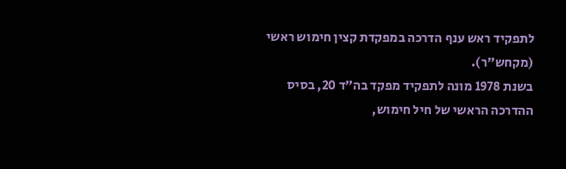לתפקיד ראש ענף הדרכה במפקדת קצין חימוש ראשי (מקחש"ר).
בשנת 1978 מונה לתפקיד מפקד בה"ד 20, בסיס ההדרכה הראשי של חיל חימוש,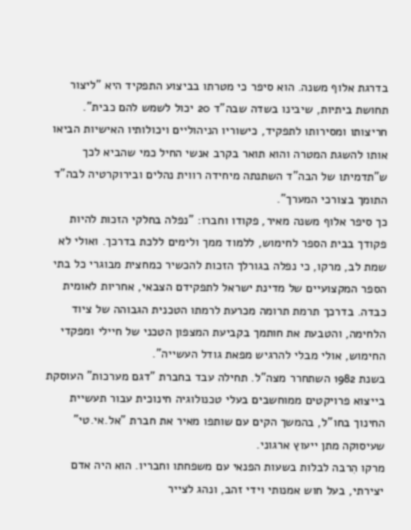בדרגת אלוף משנה. הוא סיפר כי מטרתו בביצוע התפקיד היא "ליצור תחושת ביתיות, שיבינו בשדה שבה"ד 20 יכול לשמש להם כבית". חריצותו ומסירותו לתפקיד, כישוריו הניהוליים ויכולותיו האישיות הביאו אותו להשגת המטרה והוא תואר בקרב אנשי החיל כמי שהביא לכך ש"תדמיתו של הבה"ד השתנתה מיחידה רווית נהלים ובירוקרטיה לבה"ד התומך בצורכי המערך".
כך סיפר אלוף משנה מאיר, פקודו וחברו: "נפלה בחלקי הזכות להיות פקודך בבית הספר לחימוש, ללמוד ממך ולימים ללכת בדרכך. ואולי לא שמת לב, מרקו, כי נפלה בגורלך הזכות להכשיר כמחצית מבוגרי כל בתי הספר המקצועיים של מדינת ישראל לתפקידם הצבאי, אחריות לאומית כבדה. בדרכך תרמת תרומה מכרעת לרמתו הטכנית הגבוהה של ציוד הלחימה, והטבעת את חותמך בקביעת המצפון הטכני של חיילי ומפקדי החימוש, אולי מבלי להרגיש מפאת גודל העשייה".
בשנת 1982 השתחרר מצה"ל. תחילה עבד בחברת "דגם מערכות" העוסקת בייצוא פרויקטים ממוחשבים בעלי טכנולוגיה חינוכית עבור תעשיית החינוך בחו"ל, בהמשך הקים עם שותפו מאיר את חברת "אל.אי.טי" שעיסוקה מתן ייעוץ ארגוני.
מרקו הִרבה לבלות בשעות הפנאי עם משפחתו וחבריו. הוא היה אדם יצירתי, בעל חוש אמנותי וידי זהב, ונהג לצייר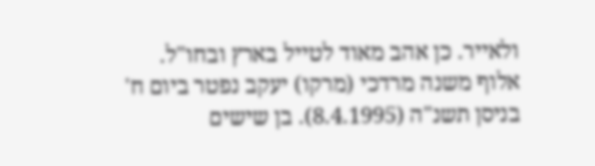ולאייר. כן אהב מאוד לטייל בארץ ובחו"ל.
אלוף משנה מרדכי (מרקו) יעקב נפטר ביום ח' בניסן תשנ"ה (8.4.1995). בן שישים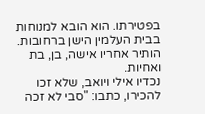בפטירתו. הוא הובא למנוחות בבית העלמין הישן ברחובות. הותיר אחריו אישה, בן, בת ואחיות.
נכדיו אילי ויואב, שלא זכו להכירו, כתבו: "סבי לא זכה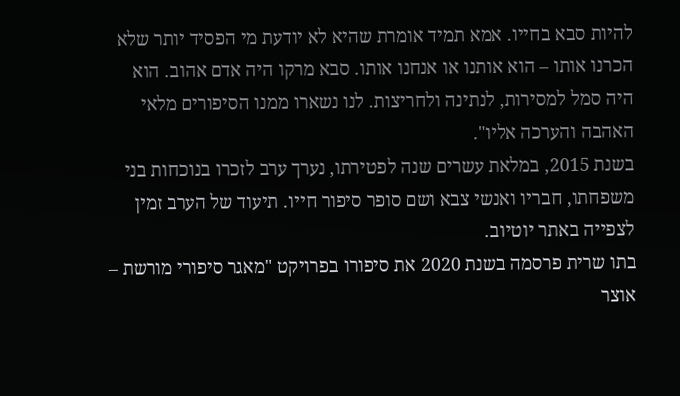להיות סבא בחייו. אמא תמיד אומרת שהיא לא יודעת מי הפסיד יותר שלא הכרנו אותו – הוא אותנו או אנחנו אותו. סבא מרקו היה אדם אהוב. הוא היה סמל למסירות, לנתינה ולחריצות. לנו נשארו ממנו הסיפורים מלאי האהבה והערכה אליו".
בשנת 2015, במלאת עשרים שנה לפטירתו, נערך ערב לזכרו בנוכחות בני משפחתו, חבריו ואנשי צבא ושם סופר סיפור חייו. תיעוד של הערב זמין לצפייה באתר יוטיוב.
בתו שרית פרסמה בשנת 2020 את סיפורו בפרויקט "מאגר סיפורי מורשת – אוצר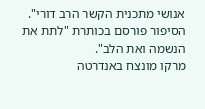אנושי מתכנית הקשר הרב דורי". הסיפור פורסם בכותרת "לתת את הנשמה ואת הלב".
מרקו מונצח באנדרטה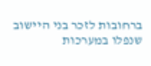ברחובות לזכר בני היישוב שנפלו במערכות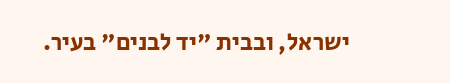ישראל, ובבית "יד לבנים" בעיר.